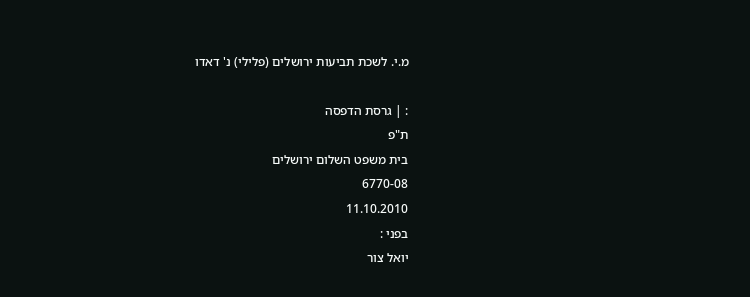מ.י. לשכת תביעות ירושלים (פלילי) נ' דאדו

: | גרסת הדפסה
ת"פ
בית משפט השלום ירושלים
6770-08
11.10.2010
בפני :
יואל צור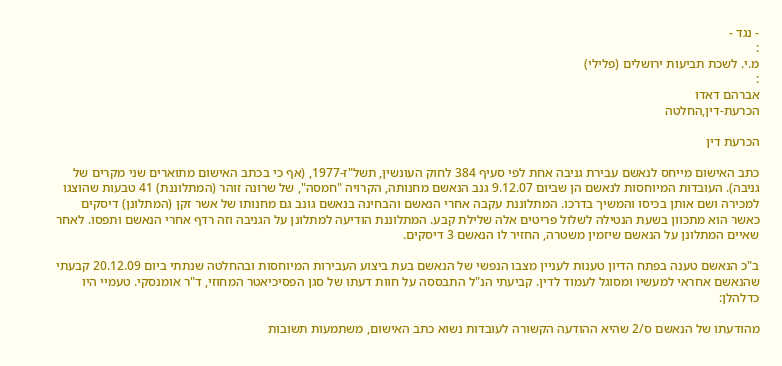- נגד -
:
מ.י. לשכת תביעות ירושלים (פלילי)
:
אברהם דאדו
הכרעת-דין,החלטה

הכרעת דין

כתב האישום מייחס לנאשם עבירת גניבה אחת לפי סעיף 384 לחוק העונשין, תשל"ז-1977, (אף כי בכתב האישום מתוארים שני מקרים של גניבה). העובדות המיוחסות לנאשם הן שביום 9.12.07 גנב הנאשם מחנותה, הקרויה "חמסה", של שרונה זוהר (המתלוננת) 41 טבעות שהוצגו למכירה ושם אותן בכיסו והמשיך בדרכו. המתלוננת עקבה אחרי הנאשם והבחינה בנאשם גונב גם מחנותו של אשר זקן (המתלונן) דיסקים כאשר הוא מתכוון בשעת הנטילה לשלול פריטים אלה שלילת קבע. המתלוננת הודיעה למתלונן על הגניבה וזה רדף אחרי הנאשם ותפסו. לאחר שאיים המתלונן על הנאשם שיזמין משטרה, החזיר לו הנאשם 3 דיסקים.

ב"כ הנאשם טענה בפתח הדיון טענות לעניין מצבו הנפשי של הנאשם בעת ביצוע העבירות המיוחסות ובהחלטה שנתתי ביום 20.12.09 קבעתי שהנאשם אחראי למעשיו ומסוגל לעמוד לדין. קביעתי הנ"ל התבססה על חוות דעתו של סגן הפסיכיאטר המחוזי, ד"ר אומנסקי. טעמיי היו כדלהלן:

מהודעתו של הנאשם ס/2 שהיא ההודעה הקשורה לעובדות נשוא כתב האישום, משתמעות תשובות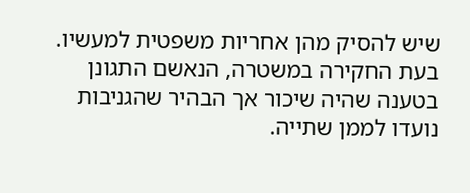שיש להסיק מהן אחריות משפטית למעשיו. בעת החקירה במשטרה, הנאשם התגונן בטענה שהיה שיכור אך הבהיר שהגניבות נועדו לממן שתייה.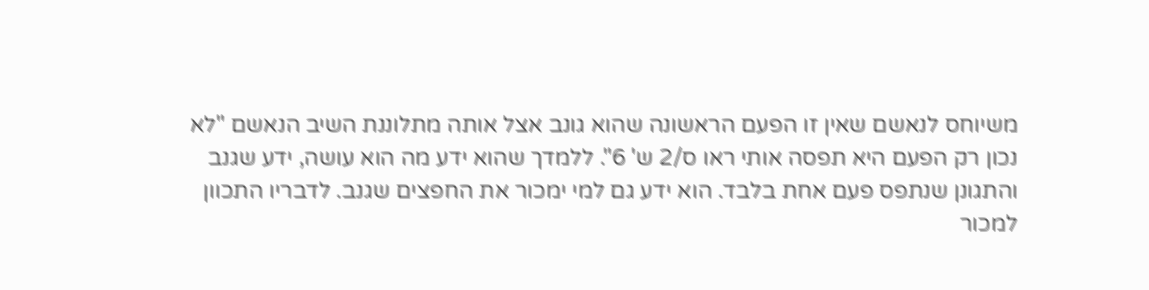משיוחס לנאשם שאין זו הפעם הראשונה שהוא גונב אצל אותה מתלוננת השיב הנאשם "לא נכון רק הפעם היא תפסה אותי ראו ס/2 ש' 6". ללמדך שהוא ידע מה הוא עושה, ידע שגנב והתגונן שנתפס פעם אחת בלבד. הוא ידע גם למי ימכור את החפצים שגנב. לדבריו התכוון למכור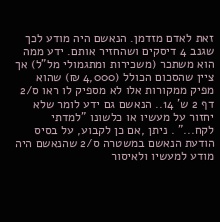זאת לאדם מזדמן. הנאשם היה מודע לכך שגנב 4 דיסקים ושהחזיר אותם. ידע ממה הוא משתכר (משכירות ומתגמולי מל"ל) אך ציין שהסכום הכולל (4,000 ₪) שהוא מפיק ממקורות אלו לא מספיק לו ראו ס/2 דף 2 ש' 14.. הנאשם גם ידע לומר שלא יחזור על מעשיו או כלשונו "למדתי לקח..." . ניתן ,אם כן לקבוע, על בסיס הודעת הנאשם במשטרה ס/2 שהנאשם היה מודע למעשיו ולאיסור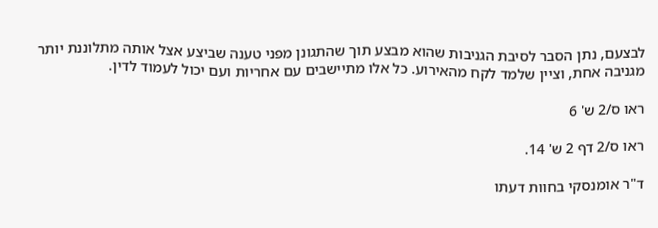לבצעם, נתן הסבר לסיבת הגניבות שהוא מבצע תוך שהתגונן מפני טענה שביצע אצל אותה מתלוננת יותר מגניבה אחת, וציין שלמד לקח מהאירוע. כל אלו מתיישבים עם אחריות ועם יכול לעמוד לדין.

ראו ס/2 ש' 6

ראו ס/2 דף 2 ש' 14.

ד"ר אומנסקי בחוות דעתו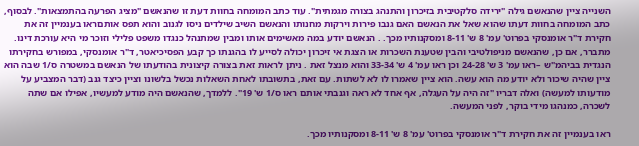השנייה ציין שהנאשם גילה "ירידה סלקטיבית בזיכרון והתנהג בצורה מגמתית". עוד כתב המומחה בחוות דעת זו שהנאשם "מציג הפרעה בהתמצאות". לבסוף, כתב המומחה בחוות דעתו שהוא שאל את הנאשם האם גנבו פירות וירקות מחנותו והנאשם השיב שילדים ניסו לגנוב והוא תפס אותםראו בענמיין זה את חקירת ד"ר אומנסקי בפרוט' עמ' 8 ש' 8-11 ומסקנותיו מכך. . הנאשם יודע במה מאשימים אותו ומבין שמתנהל כנגדו משפט פלילי וזוכר מי היא עורכת דינו. מתברר, אם כן, שהנאשם מניפולטיבי והבין שטענת השכרות או הצגת אי זיכרון יכולה לסייע לו בהגנתו כך קבע הפסיכיאטר, ד"ר אומנסקי, במפורש בחקירתו הנגדית בביהמ"ש –ראו עמ' 3 ש' 24-28 וכן ראו עמ' 4 ש' 33-34 והוא מנצל זאת . ניתן לראות זאת בצורה קיצונית בהודעתו של הנאשם במשטרה ס/1 שבה הוא ציין שהיה שיכור ולא יודע מה הוא עשה. הוא ציין שאמרו לו לא לשתות. עם זאת, בתשובתו לאחת השאלות נכשל בלשונו וציין כיצד גנב (דבר המצביע על מודעותו למעשה) ואלה דבריו "זה היה על העגלה, אף אחד לא ראה וגנבתי אותם ראו ס/1 ש' 19". ללמדך, שהנאשם היה מודע למעשיו, אפילו אם שתה לשכרה, כמנהגו מידי בוקר, לפני המעשה.

ראו בענמיין זה את חקירת ד"ר אומנסקי בפרוט' עמ' 8 ש' 8-11 ומסקנותיו מכך.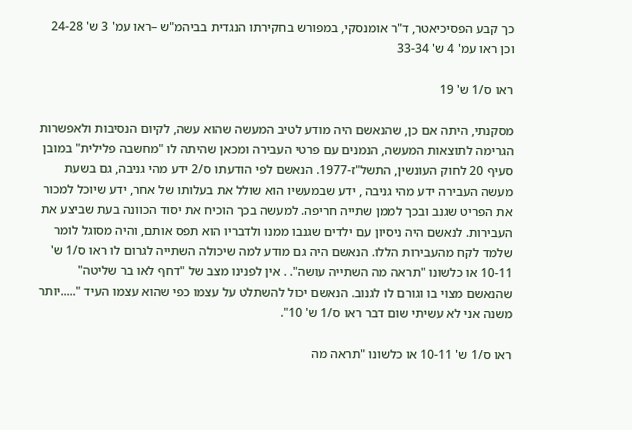כך קבע הפסיכיאטר, ד"ר אומנסקי, במפורש בחקירתו הנגדית בביהמ"ש –ראו עמ' 3 ש' 24-28 וכן ראו עמ' 4 ש' 33-34

ראו ס/1 ש' 19

מסקנתי, היתה אם כן, שהנאשם היה מודע לטיב המעשה שהוא עשה, לקיום הנסיבות ולאפשרות הגרימה לתוצאות המעשה, הנמנים עם פרטי העבירה ומכאן שהיתה לו "מחשבה פלילית" במובן סעיף 20 לחוק העונשין, התשל"ז-1977. הנאשם לפי הודעתו ס/2 ידע מהי גניבה, גם בשעת מעשה העבירה ידע מהי גניבה , ידע שבמעשיו הוא שולל את בעלותו של אחר, ידע שיוכל למכור את הפריט שגנב ובכך לממן שתייה חריפה. למעשה בכך הוכיח את יסוד הכוונה בעת שביצע את העבירות. לנאשם היה ניסיון עם ילדים שגנבו ממנו ולדבריו הוא תפס אותם, והיה מסוגל לומר שלמד לקח מהעבירות הללו. הנאשם היה גם מודע למה שיכולה השתייה לגרום לו ראו ס/1 ש' 10-11 או כלשונו "תראה מה השתייה עושה". . אין לפנינו מצב של "דחף לאו בר שליטה" שהנאשם מצוי בו וגורם לו לגנוב. הנאשם יכול להשתלט על עצמו כפי שהוא עצמו העיד ".....יותר משנה אני לא עשיתי שום דבר ראו ס/1 ש' 10".

ראו ס/1 ש' 10-11 או כלשונו "תראה מה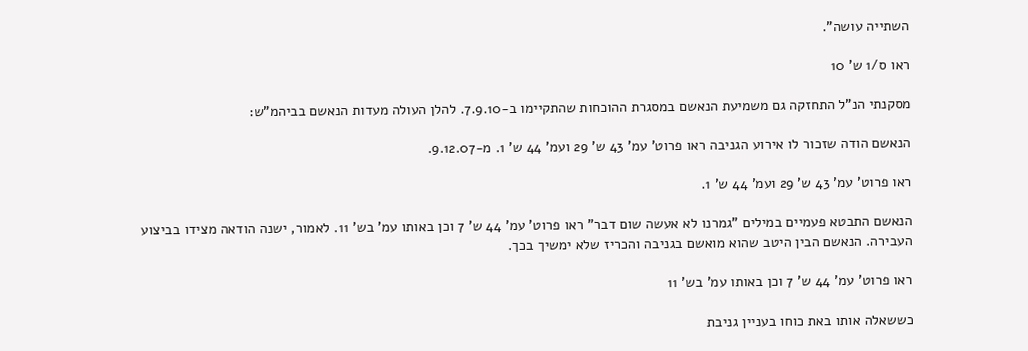השתייה עושה".

ראו ס/1 ש' 10

מסקנתי הנ"ל התחזקה גם משמיעת הנאשם במסגרת ההוכחות שהתקיימו ב-7.9.10. להלן העולה מעדות הנאשם בביהמ"ש:

הנאשם הודה שזכור לו אירוע הגניבה ראו פרוט' עמ' 43 ש' 29 ועמ' 44 ש' 1. מ-9.12.07.

ראו פרוט' עמ' 43 ש' 29 ועמ' 44 ש' 1.

הנאשם התבטא פעמיים במילים "גמרנו לא אעשה שום דבר" ראו פרוט' עמ' 44 ש' 7 וכן באותו עמ' בש' 11. לאמור, ישנה הודאה מצידו בביצוע העבירה. הנאשם הבין היטב שהוא מואשם בגניבה והכריז שלא ימשיך בכך.

ראו פרוט' עמ' 44 ש' 7 וכן באותו עמ' בש' 11

כששאלה אותו באת כוחו בעניין גניבת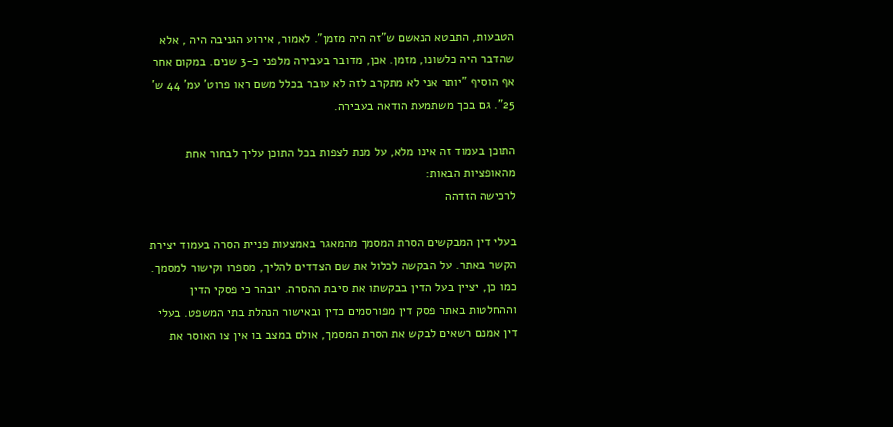הטבעות, התבטא הנאשם ש"זה היה מזמן". לאמור, אירוע הגניבה היה , אלא שהדבר היה כלשונו, מזמן. אכן, מדובר בעבירה מלפני כ-3 שנים. במקום אחר אף הוסיף "יותר אני לא מתקרב לזה לא עובר בכלל משם ראו פרוט' עמ' 44 ש' 25". גם בכך משתמעת הודאה בעבירה.

התוכן בעמוד זה אינו מלא, על מנת לצפות בכל התוכן עליך לבחור אחת מהאופציות הבאות:
לרכישה הזדהה

בעלי דין המבקשים הסרת המסמך מהמאגר באמצעות פניית הסרה בעמוד יצירת הקשר באתר. על הבקשה לכלול את שם הצדדים להליך, מספרו וקישור למסמך. כמו כן, יציין בעל הדין בבקשתו את סיבת ההסרה. יובהר כי פסקי הדין וההחלטות באתר פסק דין מפורסמים כדין ובאישור הנהלת בתי המשפט. בעלי דין אמנם רשאים לבקש את הסרת המסמך, אולם במצב בו אין צו האוסר את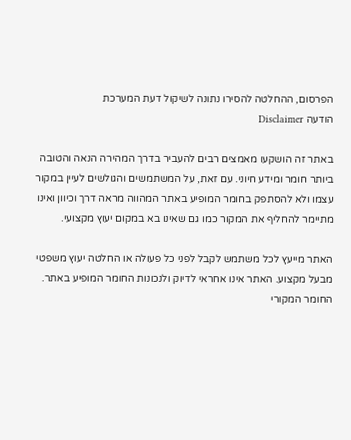הפרסום, ההחלטה להסירו נתונה לשיקול דעת המערכת
הודעה Disclaimer

באתר זה הושקעו מאמצים רבים להעביר בדרך המהירה הנאה והטובה ביותר חומר ומידע חיוני. עם זאת, על המשתמשים והגולשים לעיין במקור עצמו ולא להסתפק בחומר המופיע באתר המהווה מראה דרך וכיוון ואינו מתיימר להחליף את המקור כמו גם שאינו בא במקום יעוץ מקצועי.

האתר מייעץ לכל משתמש לקבל לפני כל פעולה או החלטה יעוץ משפטי מבעל מקצוע. האתר אינו אחראי לדיוק ולנכונות החומר המופיע באתר. החומר המקורי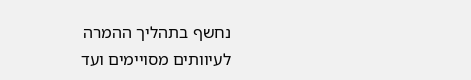נחשף בתהליך ההמרה לעיוותים מסויימים ועד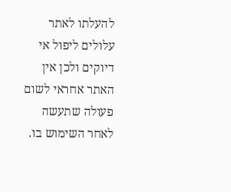להעלתו לאתר עלולים ליפול אי דיוקים ולכן אין האתר אחראי לשום פעולה שתעשה לאחר השימוש בו.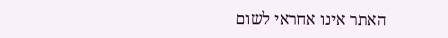האתר אינו אחראי לשום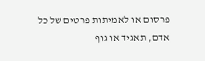פרסום או לאמיתות פרטים של כל אדם, תאגיד או גוף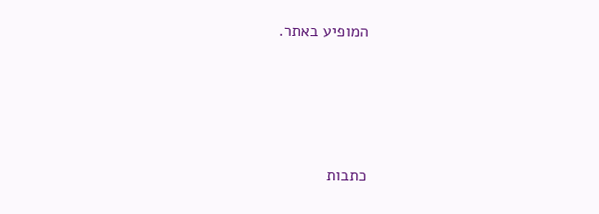המופיע באתר.




כתבות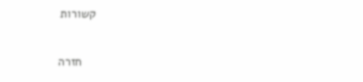קשורות

    חזרה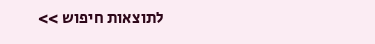לתוצאות חיפוש >>